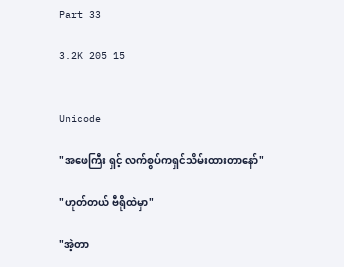Part 33

3.2K 205 15


Unicode

"အဖေကြီး ရှင့် လက်စွပ်ကရှင်သိမ်းထားတာနော်"

"ဟုတ်တယ် ဗီရိုထဲမှာ"

"အဲ့တာ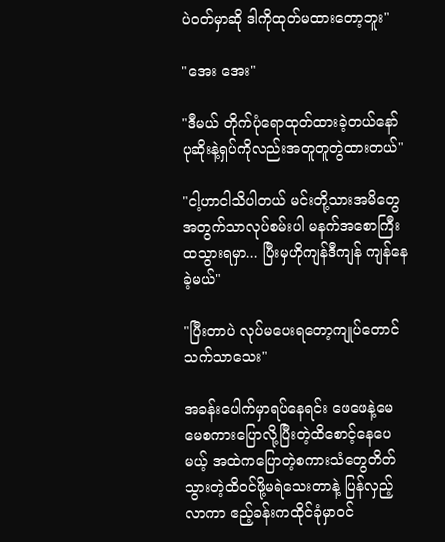ပဲဝတ်မှာဆို ဒါကိုထုတ်မထားတော့ဘူး"

"အေး အေး"

"ဒီမယ် တိုက်ပုံရောထုတ်ထားခဲ့တယ်နော် ပုဆိုးနဲ့ရှပ်ကိုလည်းအတူတူတွဲထားတယ်"

"ငါ့ဟာငါသိပါတယ် မင်းတို့သားအမိတွေအတွက်သာလုပ်စမ်းပါ မနက်အစောကြီးထသွားရမှာ... ပြီးမှဟိုကျန်ဒီကျန် ကျန်နေခဲ့မယ်"

"ပြီးတာပဲ လုပ်မပေးရတော့ကျုပ်တောင်သက်သာသေး"

အခန်းပေါက်မှာရပ်နေရင်း ဖေဖေနဲ့မေမေစကားပြောလို့ပြီးတဲ့ထိစောင့်နေပေမယ့် အထဲကပြောတဲ့စကားသံတွေတိတ်သွားတဲ့ထိဝင်ဖို့မရဲသေးတာနဲ့ ပြန်လှည့်လာကာ ဧည့်ခန်းကထိုင်ခုံမှာဝင်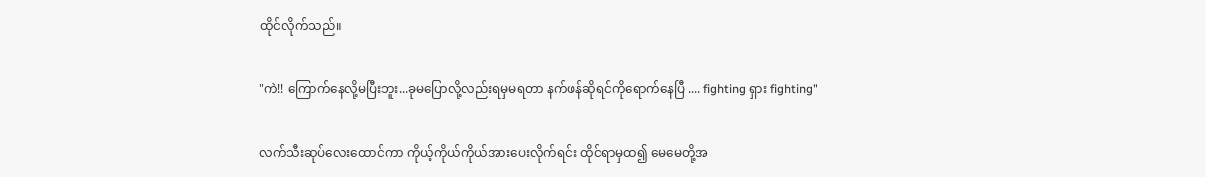ထိုင်လိုက်သည်။

"ကဲ!! ကြောက်နေလို့မပြီးဘူး...ခုမပြောလို့လည်းရမှမရတာ နက်ဖန်ဆိုရင်ကိုရောက်နေပြီ .... fighting ရှား fighting"

လက်သီးဆုပ်လေးထောင်ကာ ကိုယ့်ကိုယ်ကိုယ်အားပေးလိုက်ရင်း ထိုင်ရာမှထ၍ မေမေတို့အ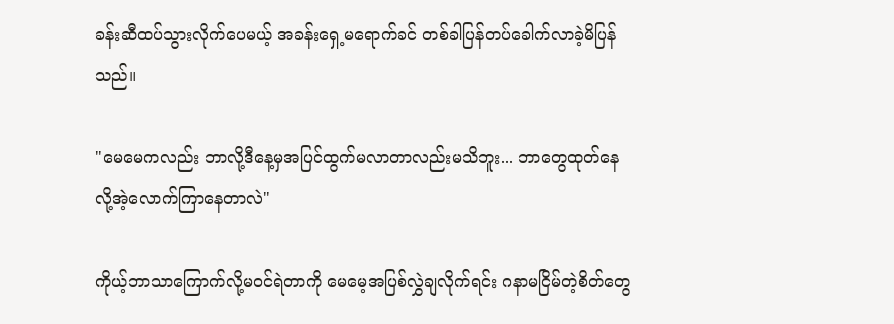ခန်းဆီထပ်သွားလိုက်ပေမယ့် အခန်းရှေ့မရောက်ခင် တစ်ခါပြန်တပ်ခေါက်လာခဲ့မိပြန်သည်။

"မေမေကလည်း ဘာလို့ဒီနေ့မှအပြင်ထွက်မလာတာလည်းမသိဘူး... ဘာတွေထုတ်နေလို့အဲ့လောက်ကြာနေတာလဲ"

ကိုယ့်ဘာသာကြောက်လို့မဝင်ရဲတာကို မေမေ့အပြစ်လွှဲချလိုက်ရင်း ဂနာမငြိမ်တဲ့စိတ်တွေ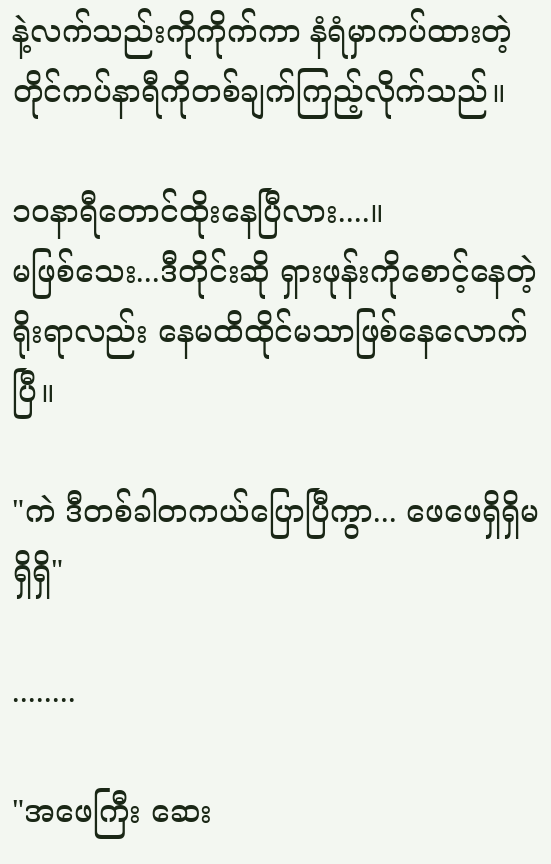နဲ့လက်သည်းကိုကိုက်ကာ နံရံမှာကပ်ထားတဲ့တိုင်ကပ်နာရီကိုတစ်ချက်ကြည့်လိုက်သည်။

၁၀နာရီတောင်ထိုးနေပြီလား....။
မဖြစ်သေး...ဒီတိုင်းဆို ရှားဖုန်းကိုစောင့်နေတဲ့ ရိုးရာလည်း နေမထိထိုင်မသာဖြစ်နေလောက်ပြီ။

"ကဲ ဒီတစ်ခါတကယ်ပြောပြီကွာ... ဖေဖေရှိရှိမရှိရှိ"

........

"အဖေကြီး ဆေး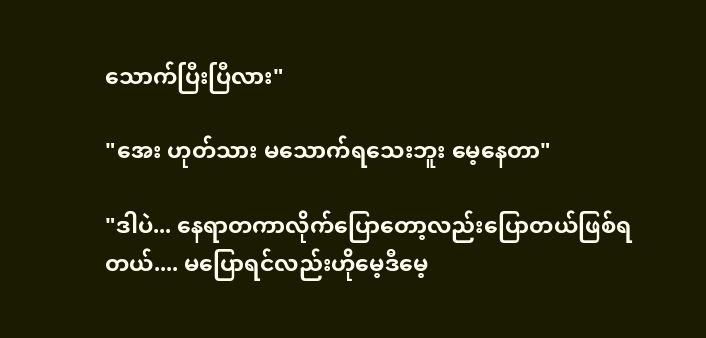သောက်ပြီးပြီလား"

"အေး ဟုတ်သား မသောက်ရသေးဘူး မေ့နေတာ"

"ဒါပဲ... နေရာတကာလိုက်ပြောတော့လည်းပြောတယ်ဖြစ်ရတယ်.... မပြောရင်လည်းဟိုမေ့ဒီမေ့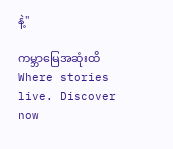နဲ့"

ကမ္ဘာမြေအဆုံးထိWhere stories live. Discover now